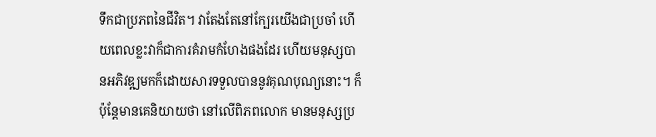ទឹកជាប្រភពនៃជីវិត។ វាតែងតែនៅក្បែរយើងជាប្រចាំ ហើយពេលខ្លះវាក៏ជាការគំរាមកំហែងផងដែរ ហើយមនុស្សបានអភិវឌ្ឍមកក៏ដោយសារទទួលបាននូវគុណបុណ្យនោះ។ ក៏ប៉ុន្តែមានគេនិយាយថា នៅលើពិភពលោក មានមនុស្សប្រ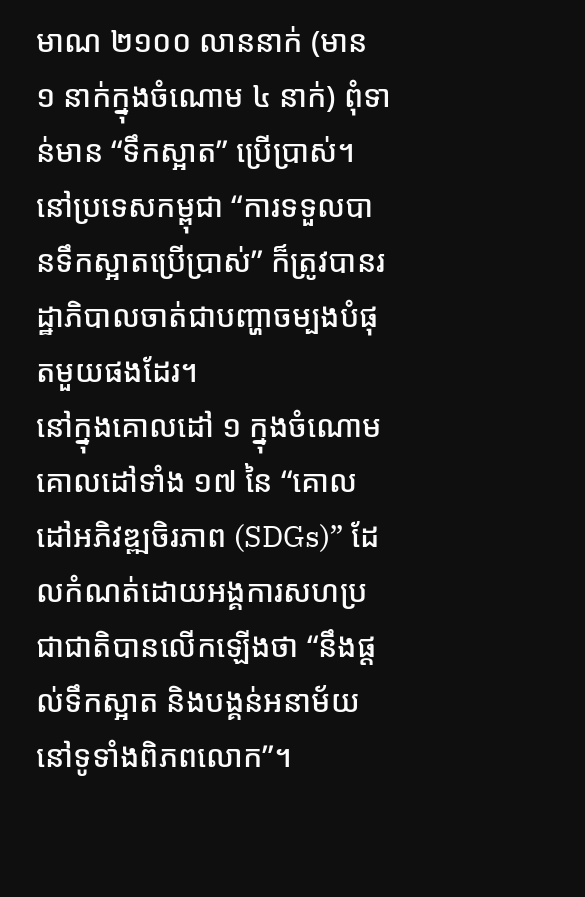មាណ ២១០០ លាននាក់ (មាន ១ នាក់ក្នុងចំណោម ៤ នាក់) ពុំទាន់មាន “ទឹកស្អាត” ប្រើបា្រស់។ នៅប្រទេសកម្ពុជា “ការទទួលបានទឹកស្អាតប្រើប្រាស់” ក៏ត្រូវបានរដ្ឋាភិបាលចាត់ជាបញ្ហាចម្បងបំផុតមួយផងដែរ។
នៅក្នុងគោលដៅ ១ ក្នុងចំណោមគោលដៅទាំង ១៧ នៃ “គោលដៅអភិវឌ្ឍចិរភាព (SDGs)” ដែលកំណត់ដោយអង្គការសហប្រជាជាតិបានលើកឡើងថា “នឹងផ្តល់ទឹកស្អាត និងបង្គន់អនាម័យនៅទូទាំងពិភពលោក”។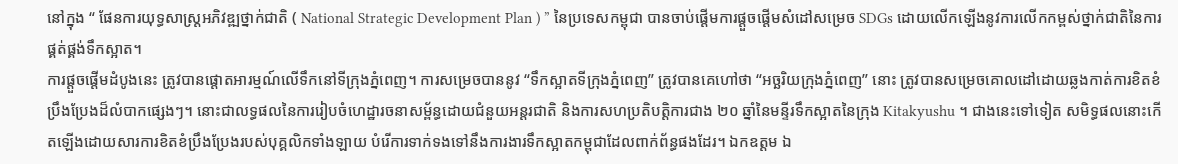នៅក្នុង “ ផែនការយុទ្ធសាស្រ្តអភិវឌ្ឍថ្នាក់ជាតិ ( National Strategic Development Plan ) ” នៃប្រទេសកម្ពុជា បានចាប់ផ្តើមការផ្តួចផ្តើមសំដៅសម្រេច SDGs ដោយលើកឡើងនូវការលើកកម្ពស់ថ្នាក់ជាតិនៃការផ្គត់ផ្គង់ទឹកស្អាត។
ការផ្តួចផ្តើមដំបូងនេះ ត្រូវបានផ្តោតអារម្មណ៍លើទឹកនៅទីក្រុងភ្នំពេញ។ ការសម្រេចបាននូវ “ទឹកស្អាតទីក្រុងភ្នំពេញ” ត្រូវបានគេហៅថា “អច្ឆរិយក្រុងភ្នំពេញ” នោះ ត្រូវបានសម្រេចគោលដៅដោយឆ្លងកាត់ការខិតខំប្រឹងប្រែងដ៏លំបាកផ្សេងៗ។ នោះជាលទ្ធផលនៃការរៀបចំហេដ្ឋារចនាសម្ព័ន្ធដោយជំនួយអន្តរជាតិ និងការសហប្រតិបត្តិការជាង ២០ ឆ្នាំនៃមន្ទីរទឹកស្អាតនៃក្រុង Kitakyushu ។ ជាងនេះទៅទៀត សមិទ្ធផលនោះកើតឡើងដោយសារការខិតខំប្រឹងប្រែងរបស់បុគ្គលិកទាំងឡាយ បំរើការទាក់ទងទៅនឹងការងារទឹកស្អាតកម្ពុជាដែលពាក់ព័ន្ធផងដែរ។ ឯកឧត្តម ឯ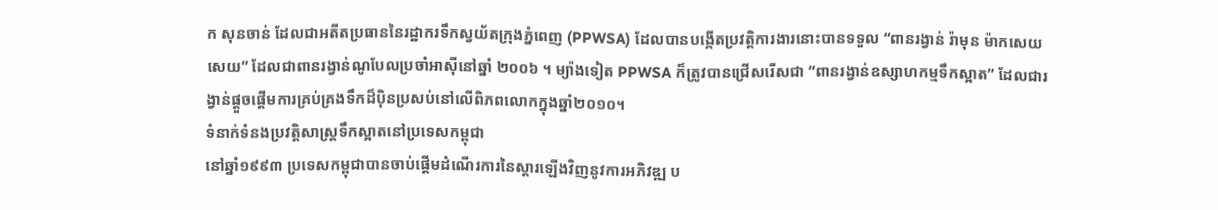ក សុនចាន់ ដែលជាអតីតប្រធាននៃរដ្ឋាករទឹកស្វយ័តក្រុងភ្នំពេញ (PPWSA) ដែលបានបង្កើតប្រវត្តិការងារនោះបានទទួល “ពានរង្វាន់ រ៉ាមុន ម៉ាកសេយសេយ” ដែលជាពានរង្វាន់ណូបែលប្រចាំអាស៊ីនៅឆ្នាំ ២០០៦ ។ ម្យ៉ាងទៀត PPWSA ក៏ត្រូវបានជ្រើសរើសជា “ពានរង្វាន់ឧស្សាហកម្មទឹកស្អាត” ដែលជារង្វាន់ផ្តួចផ្តើមការគ្រប់គ្រងទឹកដ៏ប៉ិនប្រសប់នៅលើពិភពលោកក្នុងឆ្នាំ២០១០។
ទំនាក់ទំនងប្រវត្តិសាស្រ្តទឹកស្អាតនៅប្រទេសកម្ពុជា
នៅឆ្នាំ១៩៩៣ ប្រទេសកម្ពុជាបានចាប់ផ្តើមដំណើរការនៃស្តារឡើងវិញនូវការអភិវឌ្ឍ ប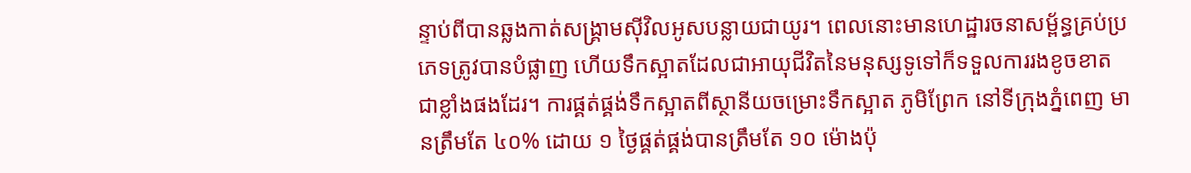ន្ទាប់ពីបានឆ្លងកាត់សង្រ្គាមស៊ីវិលអូសបន្លាយជាយូរ។ ពេលនោះមានហេដ្ឋារចនាសម្ព័ន្ធគ្រប់ប្រភេទត្រូវបានបំផ្លាញ ហើយទឹកស្អាតដែលជាអាយុជីវិតនៃមនុស្សទូទៅក៏ទទួលការរងខូចខាតជាខ្លាំងផងដែរ។ ការផ្គត់ផ្គង់ទឹកស្អាតពីស្ថានីយចម្រោះទឹកស្អាត ភូមិព្រែក នៅទីក្រុងភ្នំពេញ មានត្រឹមតែ ៤០% ដោយ ១ ថ្ងៃផ្គត់ផ្គង់បានត្រឹមតែ ១០ ម៉ោងប៉ុ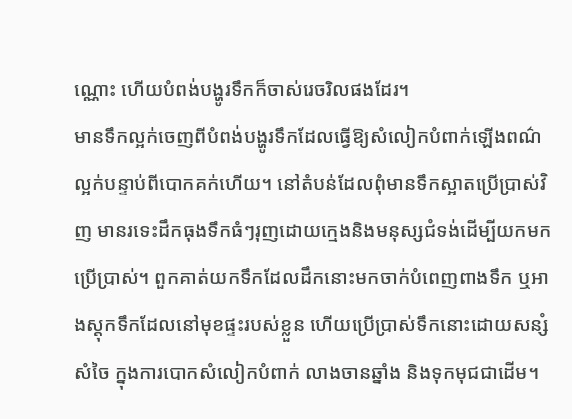ណ្ណោះ ហើយបំពង់បង្ហូរទឹកក៏ចាស់រេចរិលផងដែរ។
មានទឹកល្អក់ចេញពីបំពង់បង្ហូរទឹកដែលធ្វើឱ្យសំលៀកបំពាក់ឡើងពណ៌ល្អក់បន្ទាប់ពីបោកគក់ហើយ។ នៅតំបន់ដែលពុំមានទឹកស្អាតប្រើប្រាស់វិញ មានរទេះដឹកធុងទឹកធំៗរុញដោយក្មេងនិងមនុស្សជំទង់ដើម្បីយកមកប្រើប្រាស់។ ពួកគាត់យកទឹកដែលដឹកនោះមកចាក់បំពេញពាងទឹក ឬអាងស្តុកទឹកដែលនៅមុខផ្ទះរបស់ខ្លួន ហើយប្រើប្រាស់ទឹកនោះដោយសន្សំសំចៃ ក្នុងការបោកសំលៀកបំពាក់ លាងចានឆ្នាំង និងទុកមុជជាដើម។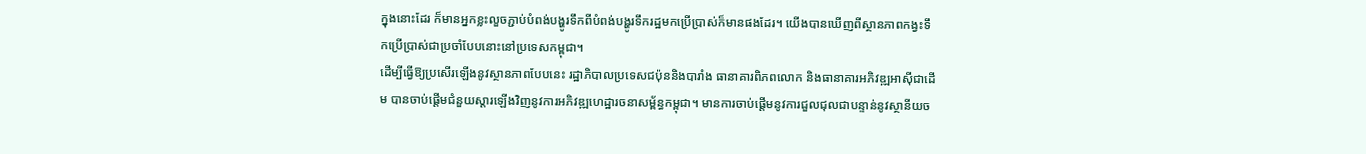ក្នុងនោះដែរ ក៏មានអ្នកខ្លះលួចភ្ជាប់បំពង់បង្ហូរទឹកពីបំពង់បង្ហូរទឹករដ្ឋមកប្រើប្រាស់ក៏មានផងដែរ។ យើងបានឃើញពីស្ថានភាពកង្វះទឹកប្រើប្រាស់ជាប្រចាំបែបនោះនៅប្រទេសកម្ពុជា។
ដើម្បីធ្វើឱ្យប្រសើរឡើងនូវស្ថានភាពបែបនេះ រដ្ឋាភិបាលប្រទេសជប៉ុននិងបារាំង ធានាគារពិភពលោក និងធានាគារអភិវឌ្ឍអាស៊ីជាដើម បានចាប់ផ្តើមជំនួយស្តារឡើងវិញនូវការអភិវឌ្ឍហេដ្ឋារចនាសម្ព័ន្ធកម្ពុជា។ មានការចាប់ផ្តើមនូវការជួលជុលជាបន្ទាន់នូវស្ថានីយច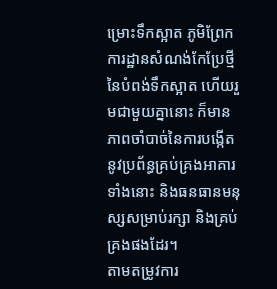ម្រោះទឹកស្អាត ភូមិព្រែក ការដ្ឋានសំណង់កែប្រែថ្មីនៃបំពង់ទឹកស្អាត ហើយរួមជាមួយគ្នានោះ ក៏មានភាពចាំបាច់នៃការបង្កើតនូវប្រព័ន្ធគ្រប់គ្រងអាគារទាំងនោះ និងធនធានមនុស្សសម្រាប់រក្សា និងគ្រប់គ្រងផងដែរ។
តាមតម្រូវការ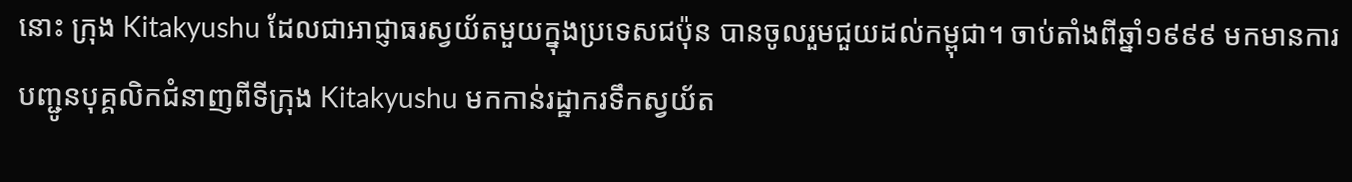នោះ ក្រុង Kitakyushu ដែលជាអាជ្ញាធរស្វយ័តមួយក្នុងប្រទេសជប៉ុន បានចូលរួមជួយដល់កម្ពុជា។ ចាប់តាំងពីឆ្នាំ១៩៩៩ មកមានការបញ្ជូនបុគ្គលិកជំនាញពីទីក្រុង Kitakyushu មកកាន់រដ្ឋាករទឹកស្វយ័ត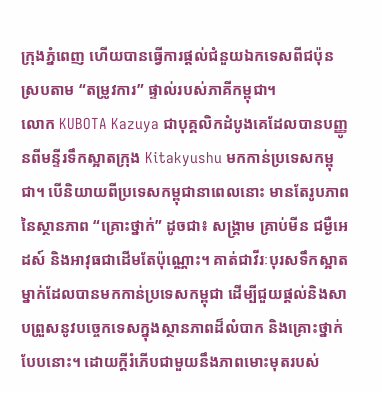ក្រុងភ្នំពេញ ហើយបានធ្វើការផ្តល់ជំនួយឯកទេសពីជប៉ុន ស្របតាម “តម្រូវការ” ផ្ទាល់របស់ភាគីកម្ពុជា។
លោក KUBOTA Kazuya ជាបុគ្គលិកដំបូងគេដែលបានបញ្ញូនពីមន្ទីរទឹកស្អាតក្រុង Kitakyushu មកកាន់ប្រទេសកម្ពុជា។ បើនិយាយពីប្រទេសកម្ពុជានាពេលនោះ មានតែរូបភាពនៃស្ថានភាព “គ្រោះថ្នាក់” ដូចជា៖ សង្រ្គាម គ្រាប់មីន ជម្ងឺអេដស៍ និងអាវុធជាដើមតែប៉ុណ្ណោះ។ គាត់ជាវីរៈបុរសទឹកស្អាតម្នាក់ដែលបានមកកាន់ប្រទេសកម្ពុជា ដើម្បីជួយផ្តល់និងសាបព្រួសនូវបច្ចេកទេសក្នុងស្ថានភាពដ៏លំបាក និងគ្រោះថ្នាក់បែបនោះ។ ដោយក្តីរំភើបជាមួយនឹងភាពមោះមុតរបស់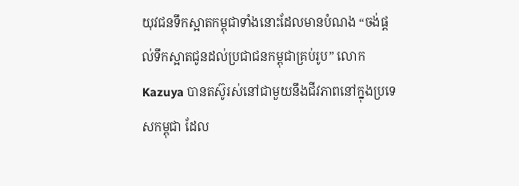យុវជនទឹកស្អាតកម្ពុជាទាំងនោះដែលមានបំណង “ចង់ផ្តល់ទឹកស្អាតជូនដល់ប្រជាជនកម្ពុជាគ្រប់រូប” លោក Kazuya បានតស៊ូរស់នៅជាមួយនឹងជីវភាពនៅក្នុងប្រទេសកម្ពុជា ដែល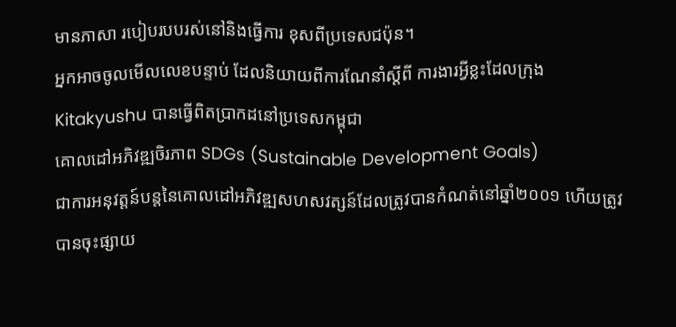មានភាសា របៀបរបបរស់នៅនិងធ្វើការ ខុសពីប្រទេសជប៉ុន។
អ្នកអាចចូលមើលលេខបន្ទាប់ ដែលនិយាយពីការណែនាំស្តីពី ការងារអ្វីខ្លះដែលក្រុង Kitakyushu បានធ្វើពិតប្រាកដនៅប្រទេសកម្ពុជា
គោលដៅអភិវឌ្ឍចិរភាព SDGs (Sustainable Development Goals)
ជាការអនុវត្តន៍បន្តនៃគោលដៅអភិវឌ្ឍសហសវត្សន៍ដែលត្រូវបានកំណត់នៅឆ្នាំ២០០១ ហើយត្រូវបានចុះផ្សាយ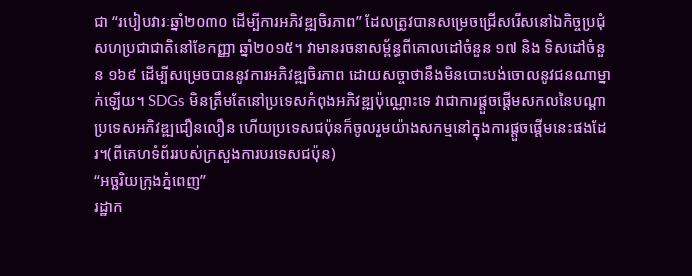ជា “របៀបវារៈឆ្នាំ២០៣០ ដើម្បីការអភិវឌ្ឍចិរភាព” ដែលត្រូវបានសម្រេចជ្រើសរើសនៅឯកិច្ចប្រជុំសហប្រជាជាតិនៅខែកញ្ញា ឆ្នាំ២០១៥។ វាមានរចនាសម្ព័ន្ធពីគោលដៅចំនួន ១៧ និង ទិសដៅចំនួន ១៦៩ ដើម្បីសម្រេចបាននូវការអភិវឌ្ឍចិរភាព ដោយសច្ចាថានឹងមិនបោះបង់ចោលនូវជនណាម្នាក់ឡើយ។ SDGs មិនត្រឹមតែនៅប្រទេសកំពុងអភិវឌ្ឍប៉ុណ្ណោះទេ វាជាការផ្តួចផ្តើមសកលនៃបណ្តាប្រទេសអភិវឌ្ឍជឿនលឿន ហើយប្រទេសជប៉ុនក៏ចូលរួមយ៉ាងសកម្មនៅក្នុងការផ្តួចផ្តើមនេះផងដែរ។(ពីគេហទំព័ររបស់ក្រសួងការបរទេសជប៉ុន)
“អច្ឆរិយក្រុងភ្នំពេញ”
រដ្ឋាក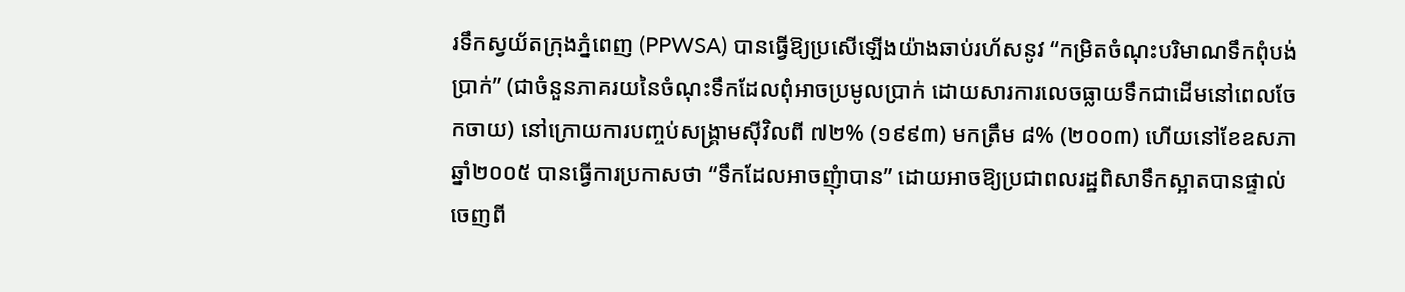រទឹកស្វយ័តក្រុងភ្នំពេញ (PPWSA) បានធ្វើឱ្យប្រសើឡើងយ៉ាងឆាប់រហ័សនូវ “កម្រិតចំណុះបរិមាណទឹកពុំបង់ប្រាក់” (ជាចំនួនភាគរយនៃចំណុះទឹកដែលពុំអាចប្រមូលប្រាក់ ដោយសារការលេចធ្លាយទឹកជាដើមនៅពេលចែកចាយ) នៅក្រោយការបញ្ចប់សង្រ្គាមស៊ីវិលពី ៧២% (១៩៩៣) មកត្រឹម ៨% (២០០៣) ហើយនៅខែឧសភា ឆ្នាំ២០០៥ បានធ្វើការប្រកាសថា “ទឹកដែលអាចញុំាបាន” ដោយអាចឱ្យប្រជាពលរដ្ឋពិសាទឹកស្អាតបានផ្ទាល់ចេញពី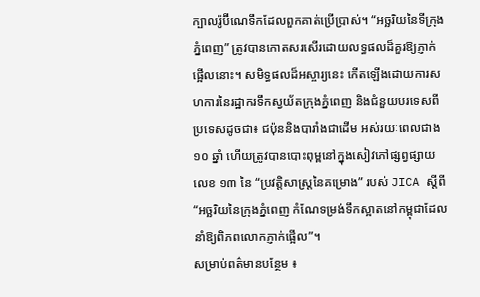ក្បាលរ៉ូប៊ីណេទឹកដែលពួកគាត់ប្រើប្រាស់។ “អច្ឆរិយនៃទីក្រុងភ្នំពេញ” ត្រូវបានកោតសរសើរដោយលទ្ធផលដ៏គួរឱ្យភ្ញាក់ផ្អើលនោះ។ សមិទ្ធផលដ៏អស្ចារ្យនេះ កើតឡើងដោយការសហការនៃរដ្ឋាករទឹកស្វយ័តក្រុងភ្នំពេញ និងជំនួយបរទេសពីប្រទេសដូចជា៖ ជប៉ុននិងបារាំងជាដើម អស់រយៈពេលជាង ១០ ឆ្នាំ ហើយត្រូវបានបោះពុម្ពនៅក្នុងសៀវភៅផ្សព្វផ្សាយលេខ ១៣ នៃ “ប្រវត្តិសាស្រ្តនៃគម្រោង” របស់ JICA ស្តីពី “អច្ឆរិយនៃក្រុងភ្នំពេញ កំណែទម្រង់ទឹកស្អាតនៅកម្ពុជាដែលនាំឱ្យពិភពលោកភ្ញាក់ផ្អើល”។
សម្រាប់ពត៌មានបន្ថែម ៖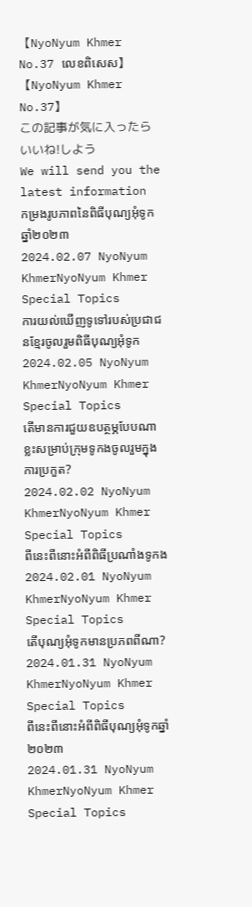【NyoNyum Khmer No.37 លេខពិសេស】
【NyoNyum Khmer No.37】
この記事が気に入ったら
いいね!しよう
We will send you the latest information
កម្រងរូបភាពនៃពិធីបុណ្យអុំទូកឆ្នាំ២០២៣
2024.02.07 NyoNyum KhmerNyoNyum Khmer Special Topics
ការយល់ឃើញទូទៅរបស់ប្រជាជនខ្មែរចូលរួមពិធីបុណ្យអុំទូក
2024.02.05 NyoNyum KhmerNyoNyum Khmer Special Topics
តើមានការជួយឧបត្ថម្ភបែបណាខ្លះសម្រាប់ក្រុមទូកងចូលរួមក្នុងការប្រកួត?
2024.02.02 NyoNyum KhmerNyoNyum Khmer Special Topics
ពីនេះពីនោះអំពីពិធីប្រណាំងទូកង
2024.02.01 NyoNyum KhmerNyoNyum Khmer Special Topics
តើបុណ្យអុំទូកមានប្រភពពីណា?
2024.01.31 NyoNyum KhmerNyoNyum Khmer Special Topics
ពីនេះពីនោះអំពីពិធីបុណ្យអុំទូកឆ្នាំ២០២៣
2024.01.31 NyoNyum KhmerNyoNyum Khmer Special Topics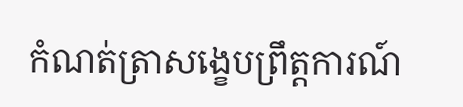កំណត់ត្រាសង្ខេបព្រឹត្តការណ៍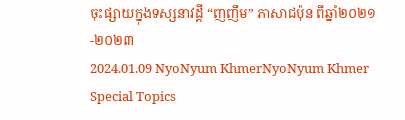ចុះផ្សាយក្នុងទស្សនាវដ្តី “ញញឹម” ភាសាជប៉ុន ពីឆ្នាំ២០២១-២០២៣
2024.01.09 NyoNyum KhmerNyoNyum Khmer Special Topics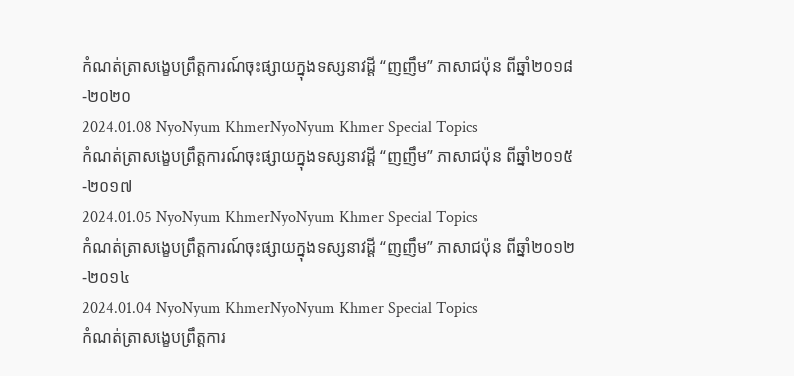កំណត់ត្រាសង្ខេបព្រឹត្តការណ៍ចុះផ្សាយក្នុងទស្សនាវដ្តី “ញញឹម” ភាសាជប៉ុន ពីឆ្នាំ២០១៨-២០២០
2024.01.08 NyoNyum KhmerNyoNyum Khmer Special Topics
កំណត់ត្រាសង្ខេបព្រឹត្តការណ៍ចុះផ្សាយក្នុងទស្សនាវដ្តី “ញញឹម” ភាសាជប៉ុន ពីឆ្នាំ២០១៥-២០១៧
2024.01.05 NyoNyum KhmerNyoNyum Khmer Special Topics
កំណត់ត្រាសង្ខេបព្រឹត្តការណ៍ចុះផ្សាយក្នុងទស្សនាវដ្តី “ញញឹម” ភាសាជប៉ុន ពីឆ្នាំ២០១២-២០១៤
2024.01.04 NyoNyum KhmerNyoNyum Khmer Special Topics
កំណត់ត្រាសង្ខេបព្រឹត្តការ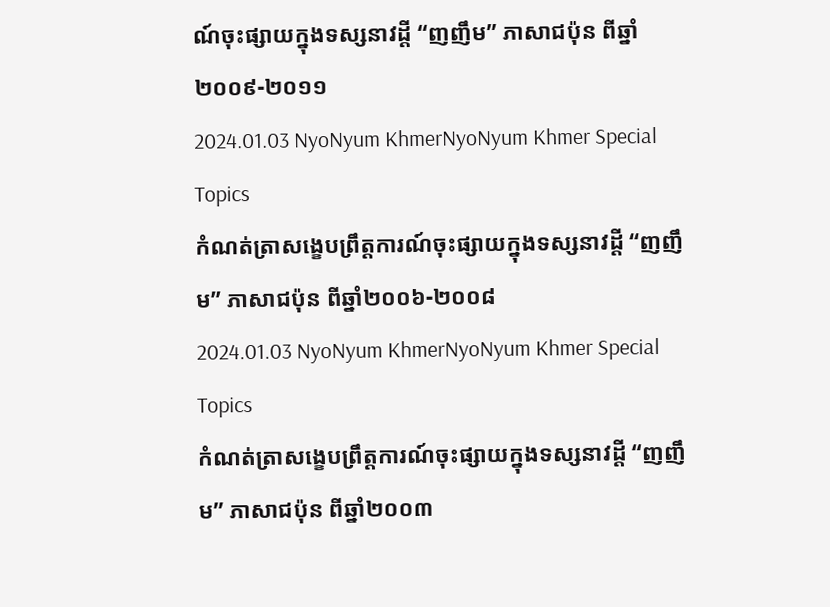ណ៍ចុះផ្សាយក្នុងទស្សនាវដ្តី “ញញឹម” ភាសាជប៉ុន ពីឆ្នាំ២០០៩-២០១១
2024.01.03 NyoNyum KhmerNyoNyum Khmer Special Topics
កំណត់ត្រាសង្ខេបព្រឹត្តការណ៍ចុះផ្សាយក្នុងទស្សនាវដ្តី “ញញឹម” ភាសាជប៉ុន ពីឆ្នាំ២០០៦-២០០៨
2024.01.03 NyoNyum KhmerNyoNyum Khmer Special Topics
កំណត់ត្រាសង្ខេបព្រឹត្តការណ៍ចុះផ្សាយក្នុងទស្សនាវដ្តី “ញញឹម” ភាសាជប៉ុន ពីឆ្នាំ២០០៣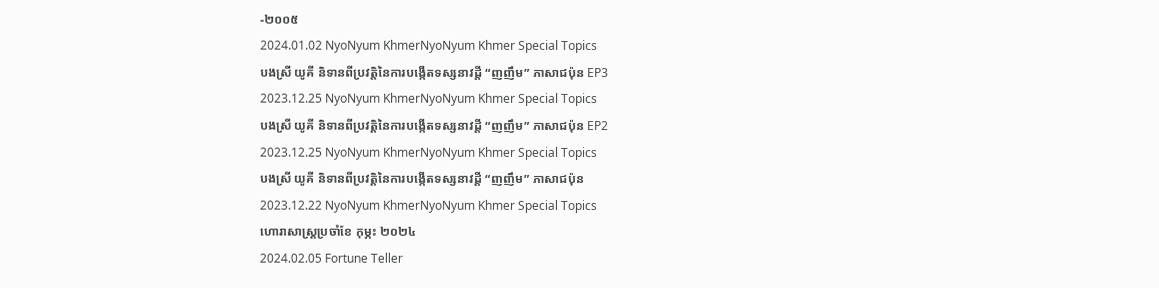-២០០៥
2024.01.02 NyoNyum KhmerNyoNyum Khmer Special Topics
បងស្រី យូគី និទានពីប្រវតិ្តនៃការបង្កើតទស្សនាវដ្តី “ញញឹម” ភាសាជប៉ុន EP3
2023.12.25 NyoNyum KhmerNyoNyum Khmer Special Topics
បងស្រី យូគី និទានពីប្រវតិ្តនៃការបង្កើតទស្សនាវដ្តី “ញញឹម” ភាសាជប៉ុន EP2
2023.12.25 NyoNyum KhmerNyoNyum Khmer Special Topics
បងស្រី យូគី និទានពីប្រវតិ្តនៃការបង្កើតទស្សនាវដ្តី “ញញឹម” ភាសាជប៉ុន
2023.12.22 NyoNyum KhmerNyoNyum Khmer Special Topics
ហោរាសាស្ត្រប្រចាំខែ កុម្ភះ ២០២៤
2024.02.05 Fortune Teller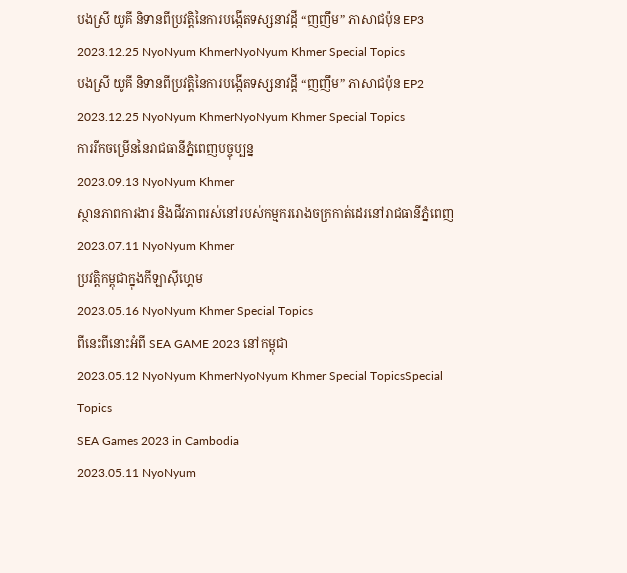បងស្រី យូគី និទានពីប្រវតិ្តនៃការបង្កើតទស្សនាវដ្តី “ញញឹម” ភាសាជប៉ុន EP3
2023.12.25 NyoNyum KhmerNyoNyum Khmer Special Topics
បងស្រី យូគី និទានពីប្រវតិ្តនៃការបង្កើតទស្សនាវដ្តី “ញញឹម” ភាសាជប៉ុន EP2
2023.12.25 NyoNyum KhmerNyoNyum Khmer Special Topics
ការរីកចម្រើននៃរាជធានីភ្នំពេញបច្ចុប្បន្ន
2023.09.13 NyoNyum Khmer
ស្ថានភាពការងារ និងជីវភាពរស់នៅរបស់កម្មកររោងចក្រកាត់ដេរនៅរាជធានីភ្នំពេញ
2023.07.11 NyoNyum Khmer
ប្រវត្តិកម្ពុជាក្នុងកីឡាស៊ីហ្គេម
2023.05.16 NyoNyum Khmer Special Topics
ពីនេះពីនោះអំពី SEA GAME 2023 នៅកម្ពុជា
2023.05.12 NyoNyum KhmerNyoNyum Khmer Special TopicsSpecial Topics
SEA Games 2023 in Cambodia
2023.05.11 NyoNyum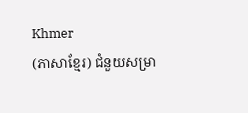Khmer
(ភាសាខ្មែរ) ជំនួយសម្រា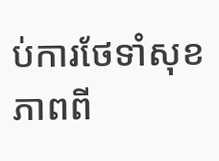ប់ការថែទាំសុខភាពពី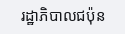រដ្ឋាភិបាលជប៉ុន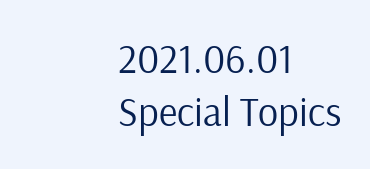2021.06.01 Special Topics